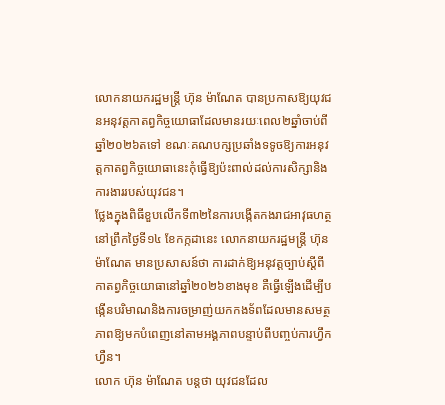លោកនាយករដ្ឋមន្ត្រី ហ៊ុន ម៉ាណែត បានប្រកាសឱ្យយុវជនអនុវត្តកាតព្វកិច្ចយោធាដែលមានរយៈពេល២ឆ្នាំចាប់ពីឆ្នាំ២០២៦តទៅ ខណៈគណបក្សប្រឆាំងទទូចឱ្យការអនុវត្តកាតព្វកិច្ចយោធានេះកុំធ្វើឱ្យប៉ះពាល់ដល់ការសិក្សានិងការងាររបស់យុវជន។
ថ្លែងក្នុងពិធីខួបលើកទី៣២នៃការបង្កើតកងរាជអាវុធហត្ថ នៅព្រឹកថ្ងៃទី១៤ ខែកក្កដានេះ លោកនាយករដ្ឋមន្រ្តី ហ៊ុន ម៉ាណែត មានប្រសាសន៍ថា ការដាក់ឱ្យអនុវត្តច្បាប់ស្ដីពីកាតព្វកិច្ចយោធានៅឆ្នាំ២០២៦ខាងមុខ គឺធ្វើឡើងដើម្បីបង្កើនបរិមាណនិងការចម្រាញ់យកកងទ័ពដែលមានសមត្ថភាពឱ្យមកបំពេញនៅតាមអង្គភាពបន្ទាប់ពីបញ្ចប់ការហ្វឹកហ្វឺន។
លោក ហ៊ុន ម៉ាណែត បន្តថា យុវជនដែល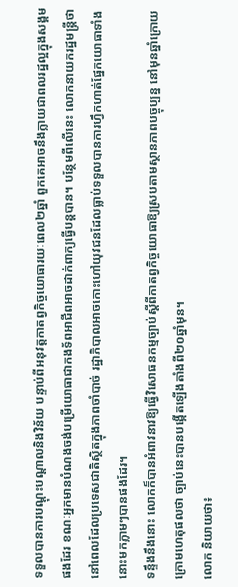ទទួលបានការបណ្ដុះបណ្ដាលនិងវិន័យ បន្ទាប់ពីអនុវត្តកាតព្វកិច្ចយោធារយៈពេល២ឆ្នាំ ពួកគេអាចនឹងក្លាយជាពលរដ្ឋល្អក្នុងសង្គមផងដែរ ខណៈអ្នកមានបំណងចង់បម្រើយោធាជាកងទ័ពអាជីពអាចដាក់ពាក្យធ្វើបន្តបាន។ បន្ថែមពីលើនេះ លោកនាយករដ្ឋមន្រ្តីថា នៅពេលដែលប្រទេសជាតិស្ថិតក្នុងភាពចាំបាច់ រដ្ឋាភិបាលអាចកោះហៅយុវជនដែលធ្លាប់ទទួលបានការហ្វឹកហាត់ផ្នែកយោធាទាំងនោះមកភ្លាមៗបានផងដែរ។
ទន្ទឹងនឹងនោះ លោកក៏បានអំពាវនាវឱ្យធ្វើវិសោធនកម្មច្បាប់ស្ដីពីកាតព្វកិច្ចយោធាឱ្យស្របតាមស្ថានភាពបច្ចុប្បន្ន នៅមុនឆ្នាំក្រោយ ក្រោមហេតុផលថា ច្បាប់នេះបានបង្កើតឡើងតាំងពី២០ឆ្នាំមុន។
លោក និយាយថា៖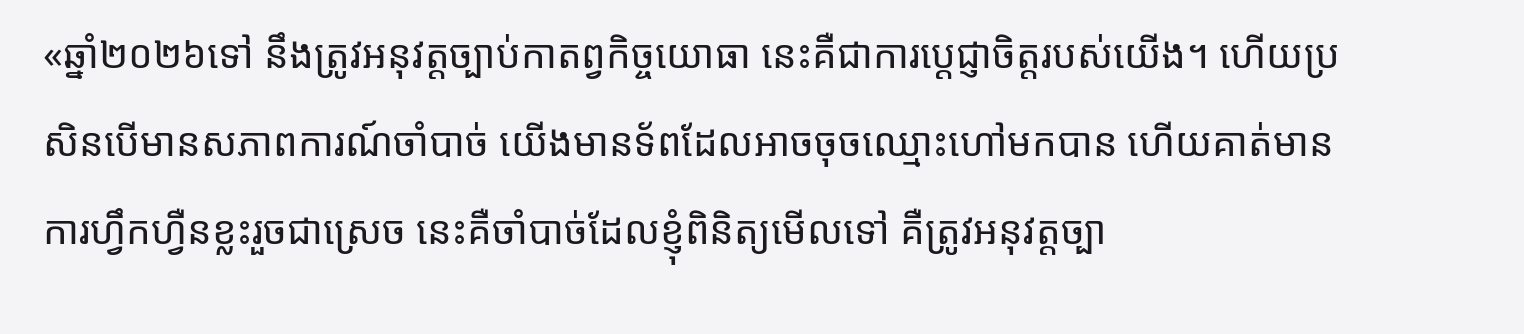«ឆ្នាំ២០២៦ទៅ នឹងត្រូវអនុវត្តច្បាប់កាតព្វកិច្ចយោធា នេះគឺជាការប្ដេជ្ញាចិត្តរបស់យើង។ ហើយប្រសិនបើមានសភាពការណ៍ចាំបាច់ យើងមានទ័ពដែលអាចចុចឈ្មោះហៅមកបាន ហើយគាត់មានការហ្វឹកហ្វឺនខ្លះរួចជាស្រេច នេះគឺចាំបាច់ដែលខ្ញុំពិនិត្យមើលទៅ គឺត្រូវអនុវត្តច្បា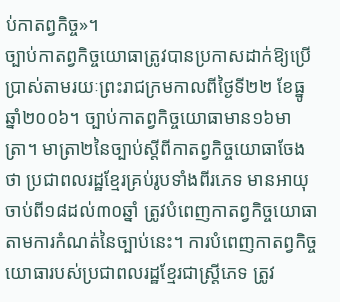ប់កាតព្វកិច្ច»។
ច្បាប់កាតព្វកិច្ចយោធាត្រូវបានប្រកាសដាក់ឱ្យប្រើប្រាស់តាមរយៈព្រះរាជក្រមកាលពីថ្ងៃទី២២ ខែធ្នូ ឆ្នាំ២០០៦។ ច្បាប់កាតព្វកិច្ចយោធាមាន១៦មាត្រា។ មាត្រា២នៃច្បាប់ស្ដីពីកាតព្វកិច្ចយោធាចែងថា ប្រជាពលរដ្ឋខ្មែរគ្រប់រូបទាំងពីរភេទ មានអាយុចាប់ពី១៨ដល់៣០ឆ្នាំ ត្រូវបំពេញកាតព្វកិច្ចយោធាតាមការកំណត់នៃច្បាប់នេះ។ ការបំពេញកាតព្វកិច្ចយោធារបស់ប្រជាពលរដ្ឋខ្មែរជាស្ត្រីភេទ ត្រូវ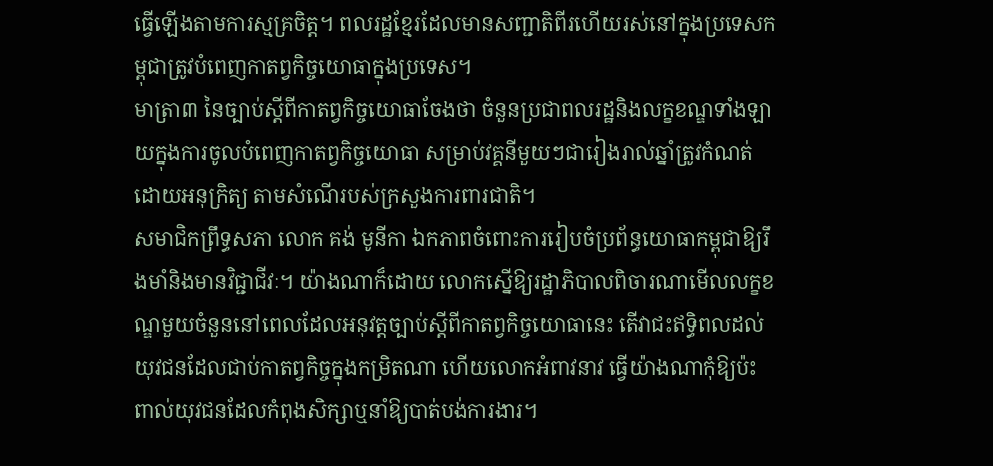ធ្វើឡើងតាមការស្មគ្រចិត្ត។ ពលរដ្ឋខ្មែរដែលមានសញ្ជាតិពីរហើយរស់នៅក្នុងប្រទេសកម្ពុជាត្រូវបំពេញកាតព្វកិច្ចយោធាក្នុងប្រទេស។
មាត្រា៣ នៃច្បាប់ស្ដីពីកាតព្វកិច្ចយោធាចែងថា ចំនួនប្រជាពលរដ្ឋនិងលក្ខខណ្ឌទាំងឡាយក្នុងការចូលបំពេញកាតព្វកិច្ចយោធា សម្រាប់វគ្គនីមួយៗជារៀងរាល់ឆ្នាំត្រូវកំណត់ដោយអនុក្រិត្យ តាមសំណើរបស់ក្រសួងការពារជាតិ។
សមាជិកព្រឹទ្ធសភា លោក គង់ មូនីកា ឯកភាពចំពោះការរៀបចំប្រព័ន្ធយោធាកម្ពុជាឱ្យរឹងមាំនិងមានវិជ្ជាជីវៈ។ យ៉ាងណាក៏ដោយ លោកស្នើឱ្យរដ្ឋាភិបាលពិចារណាមើលលក្ខខណ្ឌមួយចំនួននៅពេលដែលអនុវត្តច្បាប់ស្ដីពីកាតព្វកិច្ចយោធានេះ តើវាជះឥទ្ធិពលដល់យុវជនដែលជាប់កាតព្វកិច្ចក្នុងកម្រិតណា ហើយលោកអំពាវនាវ ធ្វើយ៉ាងណាកុំឱ្យប៉ះពាល់យុវជនដែលកំពុងសិក្សាឬនាំឱ្យបាត់បង់ការងារ។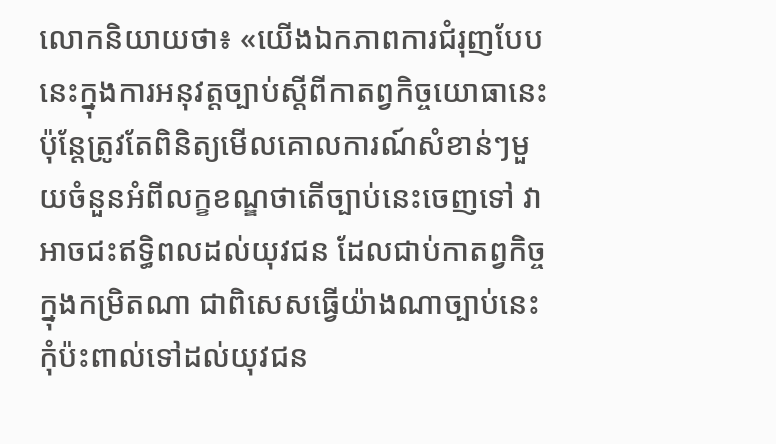លោកនិយាយថា៖ «យើងឯកភាពការជំរុញបែបនេះក្នុងការអនុវត្តច្បាប់ស្ដីពីកាតព្វកិច្ចយោធានេះ ប៉ុន្តែត្រូវតែពិនិត្យមើលគោលការណ៍សំខាន់ៗមួយចំនួនអំពីលក្ខខណ្ឌថាតើច្បាប់នេះចេញទៅ វាអាចជះឥទ្ធិពលដល់យុវជន ដែលជាប់កាតព្វកិច្ចក្នុងកម្រិតណា ជាពិសេសធ្វើយ៉ាងណាច្បាប់នេះកុំប៉ះពាល់ទៅដល់យុវជន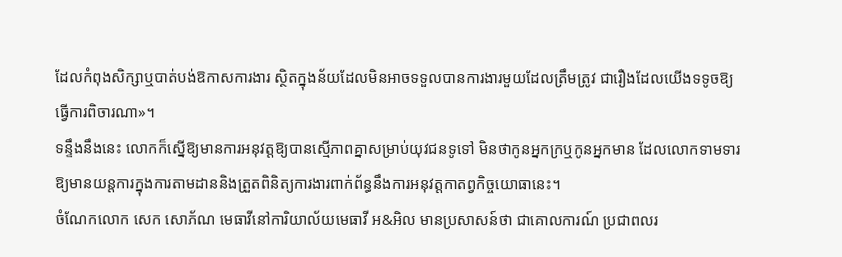ដែលកំពុងសិក្សាឬបាត់បង់ឱកាសការងារ ស្ថិតក្នុងន័យដែលមិនអាចទទួលបានការងារមួយដែលត្រឹមត្រូវ ជារឿងដែលយើងទទូចឱ្យធ្វើការពិចារណា»។
ទន្ទឹងនឹងនេះ លោកក៏ស្នើឱ្យមានការអនុវត្តឱ្យបានស្មើភាពគ្នាសម្រាប់យុវជនទូទៅ មិនថាកូនអ្នកក្រឬកូនអ្នកមាន ដែលលោកទាមទារឱ្យមានយន្តការក្នុងការតាមដាននិងត្រួតពិនិត្យការងារពាក់ព័ន្ធនឹងការអនុវត្តកាតព្វកិច្ចយោធានេះ។
ចំណែកលោក សេក សោភ័ណ មេធាវីនៅការិយាល័យមេធាវី អ&អិល មានប្រសាសន៍ថា ជាគោលការណ៍ ប្រជាពលរ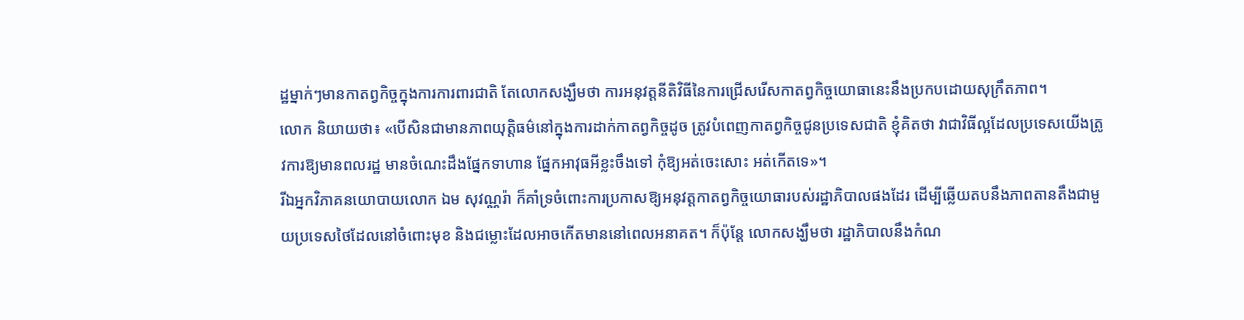ដ្ឋម្នាក់ៗមានកាតព្វកិច្ចក្នុងការការពារជាតិ តែលោកសង្ឃឹមថា ការអនុវត្តនីតិវិធីនៃការជ្រើសរើសកាតព្វកិច្ចយោធានេះនឹងប្រកបដោយសុក្រឹតភាព។
លោក និយាយថា៖ «បើសិនជាមានភាពយុត្តិធម៌នៅក្នុងការដាក់កាតព្វកិច្ចដូច ត្រូវបំពេញកាតព្វកិច្ចជូនប្រទេសជាតិ ខ្ញុំគិតថា វាជាវិធីល្អដែលប្រទេសយើងត្រូវការឱ្យមានពលរដ្ឋ មានចំណេះដឹងផ្នែកទាហាន ផ្នែកអាវុធអីខ្លះចឹងទៅ កុំឱ្យអត់ចេះសោះ អត់កើតទេ»។
រីឯអ្នកវិភាគនយោបាយលោក ឯម សុវណ្ណរ៉ា ក៏គាំទ្រចំពោះការប្រកាសឱ្យអនុវត្តកាតព្វកិច្ចយោធារបស់រដ្ឋាភិបាលផងដែរ ដើម្បីឆ្លើយតបនឹងភាពតានតឹងជាមួយប្រទេសថៃដែលនៅចំពោះមុខ និងជម្លោះដែលអាចកើតមាននៅពេលអនាគត។ ក៏ប៉ុន្តែ លោកសង្ឃឹមថា រដ្ឋាភិបាលនឹងកំណ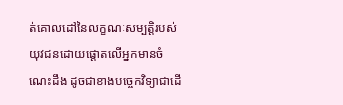ត់គោលដៅនៃលក្ខណៈសម្បត្តិរបស់យុវជនដោយផ្តោតលើអ្នកមានចំណេះដឹង ដូចជាខាងបច្ចេកវិទ្យាជាដើ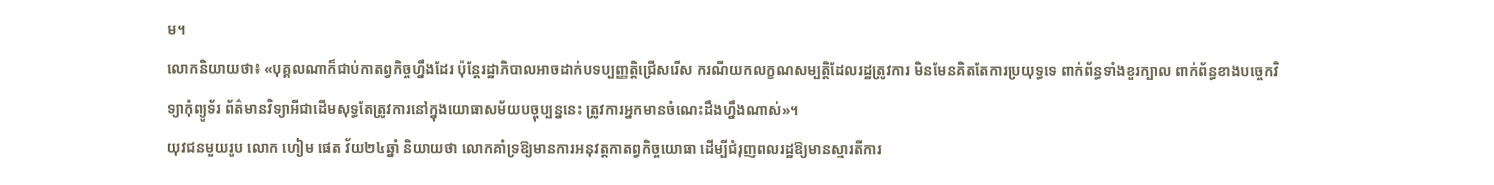ម។
លោកនិយាយថា៖ «បុគ្គលណាក៏ជាប់កាតព្វកិច្ចហ្នឹងដែរ ប៉ុន្តែរដ្ឋាភិបាលអាចដាក់បទប្បញ្ញត្តិជ្រើសរើស ករណីយកលក្ខណសម្បត្តិដែលរដ្ឋត្រូវការ មិនមែនគិតតែការប្រយុទ្ធទេ ពាក់ព័ន្ធទាំងខួរក្បាល ពាក់ព័ន្ធខាងបច្ចេកវិទ្យាកុំព្យូទ័រ ព័ត៌មានវិទ្យាអីជាដើមសុទ្ធតែត្រូវការនៅក្នុងយោធាសម័យបច្ចុប្បន្ននេះ ត្រូវការអ្នកមានចំណេះដឹងហ្នឹងណាស់»។
យុវជនមួយរូប លោក ហៀម ផេត វ័យ២៤ឆ្នាំ និយាយថា លោកគាំទ្រឱ្យមានការអនុវត្តកាតព្វកិច្ចយោធា ដើម្បីជំរុញពលរដ្ឋឱ្យមានស្មារតីការ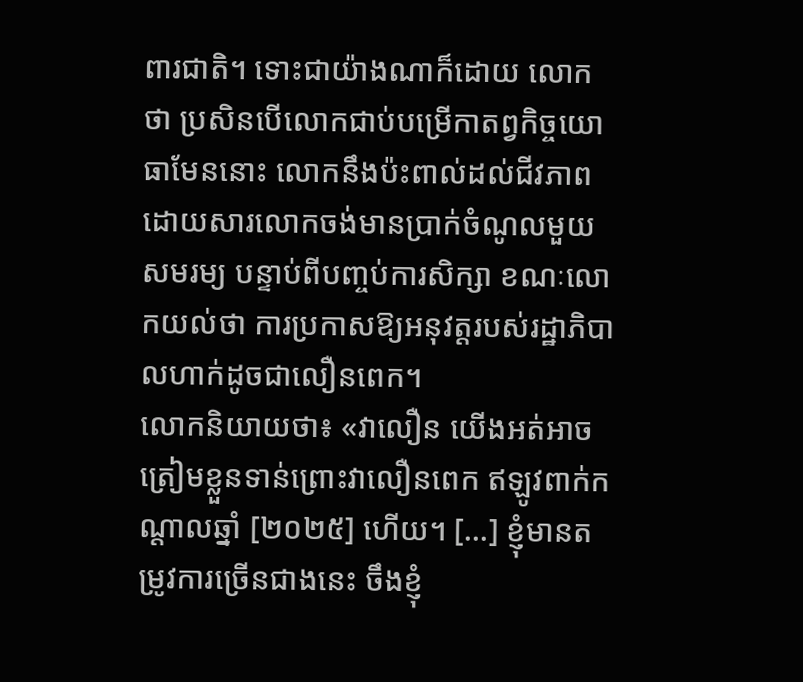ពារជាតិ។ ទោះជាយ៉ាងណាក៏ដោយ លោក ថា ប្រសិនបើលោកជាប់បម្រើកាតព្វកិច្ចយោធាមែននោះ លោកនឹងប៉ះពាល់ដល់ជីវភាពដោយសារលោកចង់មានប្រាក់ចំណូលមួយសមរម្យ បន្ទាប់ពីបញ្ចប់ការសិក្សា ខណៈលោកយល់ថា ការប្រកាសឱ្យអនុវត្តរបស់រដ្ឋាភិបាលហាក់ដូចជាលឿនពេក។
លោកនិយាយថា៖ «វាលឿន យើងអត់អាចត្រៀមខ្លួនទាន់ព្រោះវាលឿនពេក ឥឡូវពាក់កណ្ដាលឆ្នាំ [២០២៥] ហើយ។ […] ខ្ញុំមានតម្រូវការច្រើនជាងនេះ ចឹងខ្ញុំ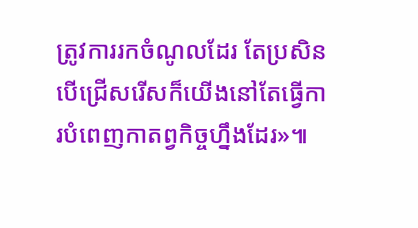ត្រូវការរកចំណូលដែរ តែប្រសិនបើជ្រើសរើសក៏យើងនៅតែធ្វើការបំពេញកាតព្វកិច្ចហ្នឹងដែរ»៕